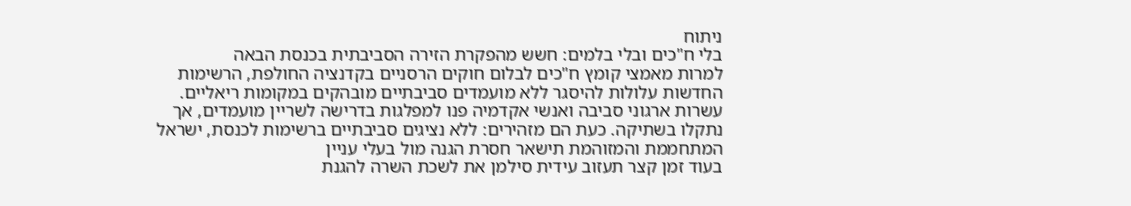ניתוח
בלי ח"כים ובלי בלמים: חשש מהפקרת הזירה הסביבתית בכנסת הבאה
למרות מאמצי קומץ ח"כים לבלום חוקים הרסניים בקדנציה החולפת, הרשימות החדשות עלולות להיסגר ללא מועמדים סביבתיים מובהקים במקומות ריאליים. עשרות ארגוני סביבה ואנשי אקדמיה פנו למפלגות בדרישה לשריין מועמדים, אך נתקלו בשתיקה. כעת הם מזהירים: ללא נציגים סביבתיים ברשימות לכנסת, ישראל המתחממת והמזוהמת תישאר חסרת הגנה מול בעלי עניין
בעוד זמן קצר תעזוב עידית סילמן את לשכת השרה להגנת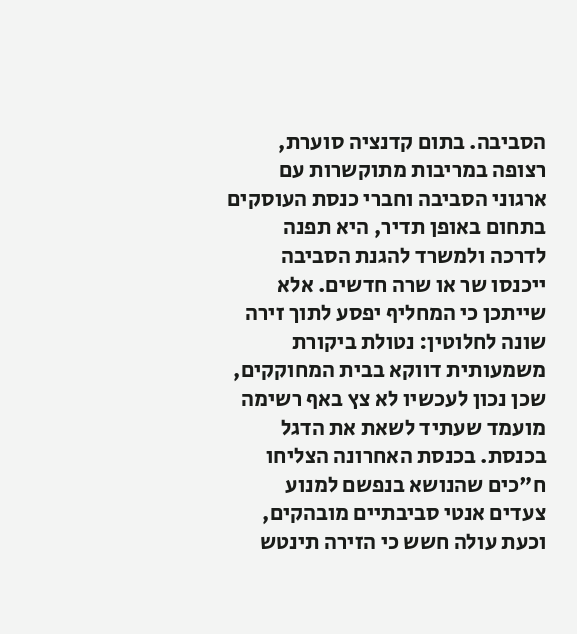הסביבה. בתום קדנציה סוערת, רצופה במריבות מתוקשרות עם ארגוני הסביבה וחברי כנסת העוסקים בתחום באופן תדיר, היא תפנה לדרכה ולמשרד להגנת הסביבה ייכנסו שר או שרה חדשים. אלא שייתכן כי המחליף יפסע לתוך זירה שונה לחלוטין: נטולת ביקורת משמעותית דווקא בבית המחוקקים, שכן נכון לעכשיו לא צץ באף רשימה מועמד שעתיד לשאת את הדגל בכנסת. בכנסת האחרונה הצליחו ח"כים שהנושא בנפשם למנוע צעדים אנטי סביבתיים מובהקים, וכעת עולה חשש כי הזירה תינטש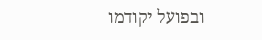ובפועל יקודמו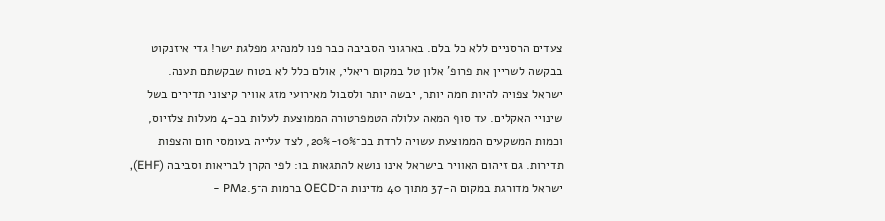צעדים הרסניים ללא כל בלם. בארגוני הסביבה כבר פנו למנהיג מפלגת ישר! גדי איזנקוט בבקשה לשריין את פרופ' אלון טל במקום ריאלי, אולם כלל לא בטוח שבקשתם תענה.
ישראל צפויה להיות חמה יותר, יבשה יותר ולסבול מאירועי מזג אוויר קיצוני תדירים בשל שינויי האקלים. עד סוף המאה עלולה הטמפרטורה הממוצעת לעלות בכ-4 מעלות צלזיוס, וכמות המשקעים הממוצעת עשויה לרדת בכ־10%-20%, לצד עלייה בעומסי חום והצפות תדירות. גם זיהום האוויר בישראל אינו נושא להתגאות בו: לפי הקרן לבריאות וסביבה (EHF), ישראל מדורגת במקום ה-37 מתוך 40 מדינות ה־OECD ברמות ה־PM2.5 -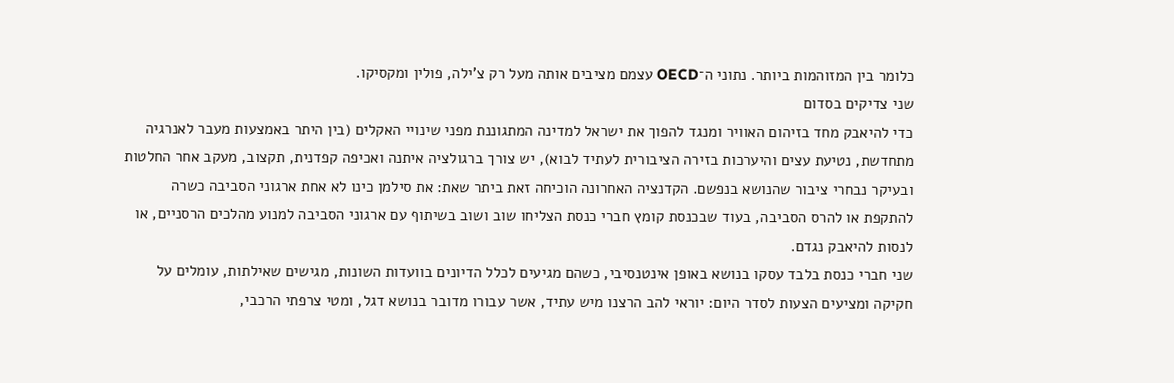כלומר בין המזוהמות ביותר. נתוני ה־OECD עצמם מציבים אותה מעל רק צ'ילה, פולין ומקסיקו.
שני צדיקים בסדום
כדי להיאבק מחד בזיהום האוויר ומנגד להפוך את ישראל למדינה המתגוננת מפני שינויי האקלים (בין היתר באמצעות מעבר לאנרגיה מתחדשת, נטיעת עצים והיערכות בזירה הציבורית לעתיד לבוא), יש צורך ברגולציה איתנה ואכיפה קפדנית, תקצוב, מעקב אחר החלטות ובעיקר נבחרי ציבור שהנושא בנפשם. הקדנציה האחרונה הוכיחה זאת ביתר שאת: את סילמן כינו לא אחת ארגוני הסביבה כשרה להתקפת או להרס הסביבה, בעוד שבכנסת קומץ חברי כנסת הצליחו שוב ושוב בשיתוף עם ארגוני הסביבה למנוע מהלכים הרסניים, או לנסות להיאבק נגדם.
שני חברי כנסת בלבד עסקו בנושא באופן אינטנסיבי, כשהם מגיעים לכלל הדיונים בוועדות השונות, מגישים שאילתות, עומלים על חקיקה ומציעים הצעות לסדר היום: יוראי להב הרצנו מיש עתיד, אשר עבורו מדובר בנושא דגל, ומטי צרפתי הרכבי,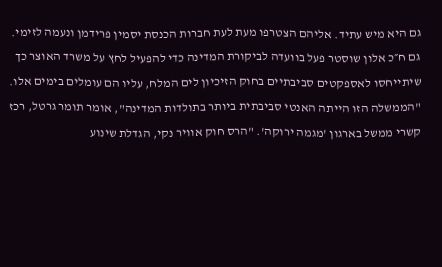גם היא מיש עתיד. אליהם הצטרפו מעת לעת חברות הכנסת יסמין פרידמן ונעמה לזימי. גם ח״כ אלון שוסטר פעל בוועדה לביקורת המדינה כדי להפעיל לחץ על משרד האוצר כך שיתייחסו לאספקטים סביבתיים בחוק הזיכיון לים המלח, עליו הם עומלים בימים אלו.
"הממשלה הזו הייתה האנטי סביבתית ביותר בתולדות המדינה", אומר תומר גרטל, רכז קשרי ממשל בארגון 'מגמה ירוקה'. "הרס חוק אוויר נקי, הגדלת שינוע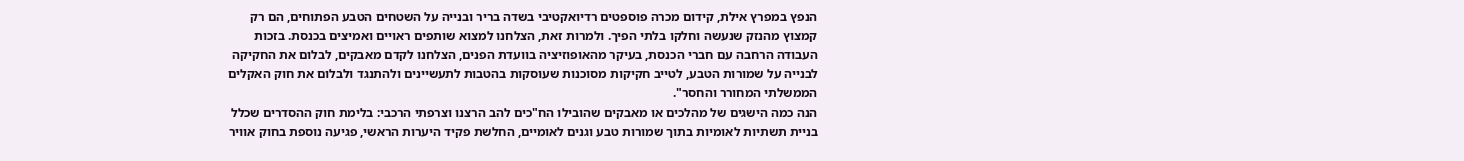הנפץ במפרץ אילת, קידום מכרה פוספטים רדיואקטיבי בשדה בריר ובנייה על השטחים הטבע הפתוחים, הם רק קמצוץ מהנזק שנעשה וחלקו בלתי הפיך. ולמרות זאת, הצלחנו למצוא שותפים ראויים ואמיצים בכנסת. בזכות העבודה הרחבה עם חברי הכנסת, בעיקר מהאופוזיציה בוועדת הפנים, הצלחנו לקדם מאבקים, לבלום את החקיקה לבנייה על שמורות הטבע, לטייב חקיקות מסוכנות שעוסקות בהטבות לתעשיינים ולהתנגד ולבלום את חוק האקלים הממשלתי המחורר והחסר".
הנה כמה הישגים של מהלכים או מאבקים שהובילו הח"כים להב הרצנו וצרפתי הרכבי: בלימת חוק ההסדרים שכלל בניית תשתיות לאומיות בתוך שמורות טבע וגנים לאומיים, החלשת פקיד היערות הראשי, פגיעה נוספת בחוק אוויר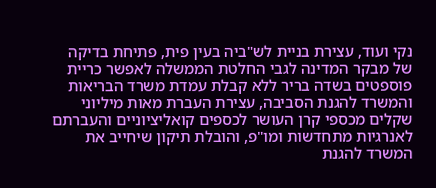נקי ועוד, עצירת בניית לש"ביה בעין פית, פתיחת בדיקה של מבקר המדינה לגבי החלטת הממשלה לאפשר כריית פוספטים בשדה בריר ללא קבלת עמדת משרד הבריאות והמשרד להגנת הסביבה, עצירת העברת מאות מיליוני שקלים מכספי קרן העושר לכספים קואליציוניים והעברתם לאנרגיות מתחדשות ומו"פ, והובלת תיקון שיחייב את המשרד להגנת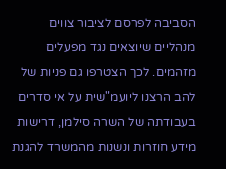הסביבה לפרסם לציבור צווים מנהליים שיוצאים נגד מפעלים מזהמים. לכך הצטרפו גם פניות של להב הרצנו ליועמ"שית על אי סדרים בעבודתה של השרה סילמן, דרישות מידע חוזרות ונשנות מהמשרד להגנת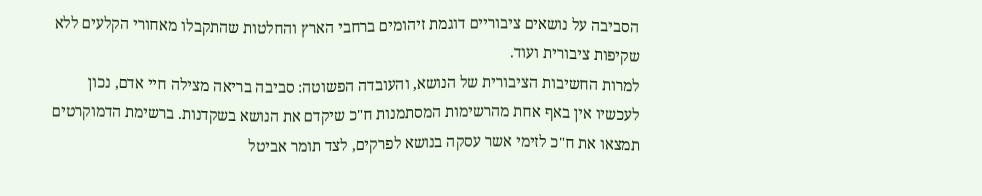הסביבה על נושאים ציבוריים דוגמת זיהומים ברחבי הארץ והחלטות שהתקבלו מאחורי הקלעים ללא שקיפות ציבורית ועוד.
למרות החשיבות הציבורית של הנושא, והעובדה הפשוטה: סביבה בריאה מצילה חיי אדם, נכון לעכשיו אין באף אחת מהרשימות המסתמנות ח"כ שיקדם את הנושא בשקדנות. ברשימת הדמוקרטים תמצאו את ח"כ לזימי אשר עסקה בנושא לפרקים, לצד תומר אביטל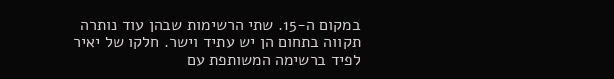במקום ה-15. שתי הרשימות שבהן עוד נותרה תקווה בתחום הן יש עתיד וישר. חלקו של יאיר לפיד ברשימה המשותפת עם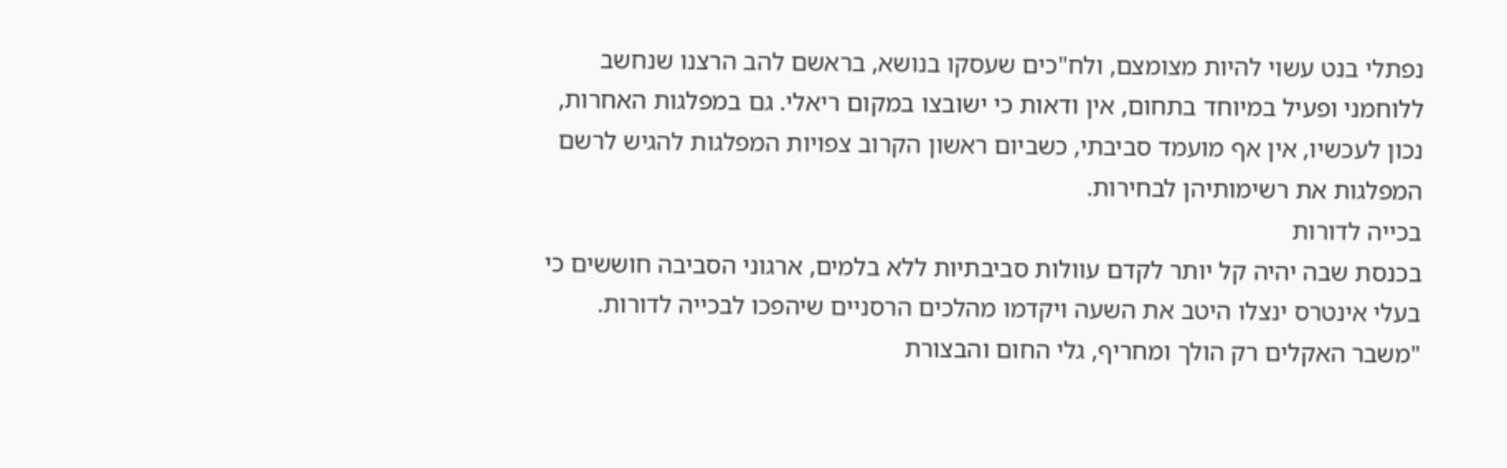נפתלי בנט עשוי להיות מצומצם, ולח"כים שעסקו בנושא, בראשם להב הרצנו שנחשב ללוחמני ופעיל במיוחד בתחום, אין ודאות כי ישובצו במקום ריאלי. גם במפלגות האחרות, נכון לעכשיו, אין אף מועמד סביבתי, כשביום ראשון הקרוב צפויות המפלגות להגיש לרשם המפלגות את רשימותיהן לבחירות.
בכייה לדורות
בכנסת שבה יהיה קל יותר לקדם עוולות סביבתיות ללא בלמים, ארגוני הסביבה חוששים כי בעלי אינטרס ינצלו היטב את השעה ויקדמו מהלכים הרסניים שיהפכו לבכייה לדורות. "משבר האקלים רק הולך ומחריף, גלי החום והבצורת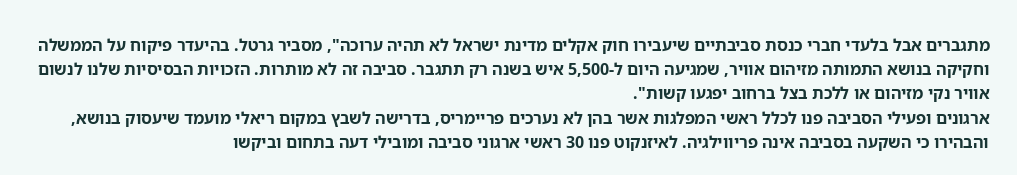מתגברים אבל בלעדי חברי כנסת סביבתיים שיעבירו חוק אקלים מדינת ישראל לא תהיה ערוכה", מסביר גרטל. בהיעדר פיקוח על הממשלה וחקיקה בנושא התמותה מזיהום אוויר, שמגיעה היום ל-5,500 איש בשנה רק תתגבר. סביבה זה לא מותרות. הזכויות הבסיסיות שלנו לנשום אוויר נקי מזיהום או ללכת בצל ברחוב יפגעו קשות".
ארגונים ופעילי הסביבה פנו לכלל ראשי המפלגות אשר בהן לא נערכים פריימריס, בדרישה לשבץ במקום ריאלי מועמד שיעסוק בנושא, והבהירו כי השקעה בסביבה אינה פריווילגיה. לאיזנקוט פנו 30 ראשי ארגוני סביבה ומובילי דעה בתחום וביקשו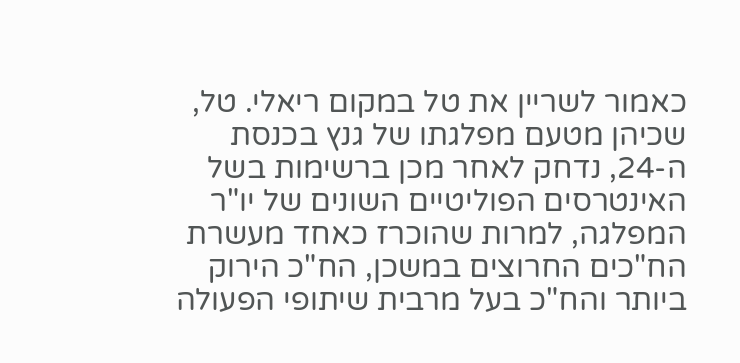כאמור לשריין את טל במקום ריאלי. טל, שכיהן מטעם מפלגתו של גנץ בכנסת ה-24, נדחק לאחר מכן ברשימות בשל האינטרסים הפוליטיים השונים של יו"ר המפלגה, למרות שהוכרז כאחד מעשרת הח"כים החרוצים במשכן, הח"כ הירוק ביותר והח"כ בעל מרבית שיתופי הפעולה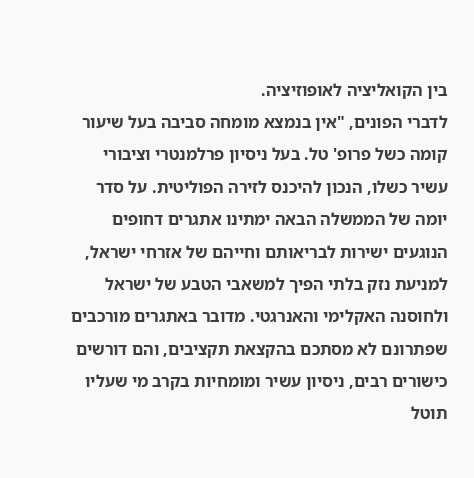בין הקואליציה לאופוזיציה.
לדברי הפונים, "אין בנמצא מומחה סביבה בעל שיעור קומה כשל פרופ' טל. בעל ניסיון פרלמנטרי וציבורי עשיר כשלו, הנכון להיכנס לזירה הפוליטית. על סדר יומה של הממשלה הבאה ימתינו אתגרים דחופים הנוגעים ישירות לבריאותם וחייהם של אזרחי ישראל, למניעת נזק בלתי הפיך למשאבי הטבע של ישראל ולחוסנה האקלימי והאנרגטי. מדובר באתגרים מורכבים שפתרונם לא מסתכם בהקצאת תקציבים, והם דורשים כישורים רבים, ניסיון עשיר ומומחיות בקרב מי שעליו תוטל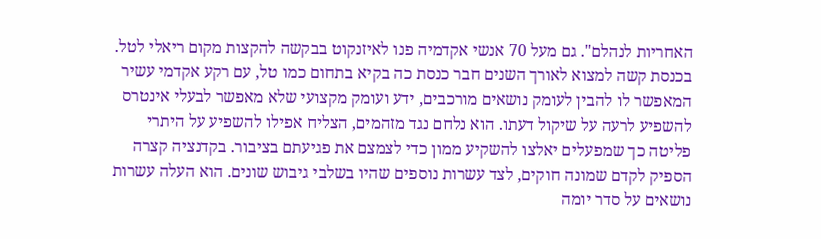האחריות לנהלם". גם מעל 70 אנשי אקדמיה פנו לאיזנקוט בבקשה להקצות מקום ריאלי לטל.
בכנסת קשה למצוא לאורך השנים חבר כנסת כה בקיא בתחום כמו טל, עם רקע אקדמי עשיר המאפשר לו להבין לעומק נושאים מורכבים, ידע ועומק מקצועי שלא מאפשר לבעלי אינטרס להשפיע לרעה על שיקול דעתו. הוא נלחם נגד מזהמים, הצליח אפילו להשפיע על היתרי פליטה כך שמפעלים יאלצו להשקיע ממון כדי לצמצם את פגיעתם בציבור. בקדנציה קצרה הספיק לקדם שמונה חוקים, לצד עשרות נוספים שהיו בשלבי גיבוש שונים. הוא העלה עשרות נושאים על סדר יומה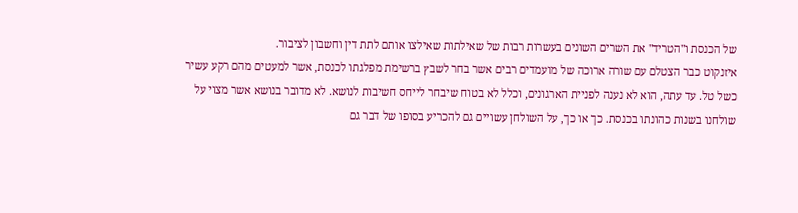של הכנסת ו"הטריד" את השרים השונים בעשרות רבות של שאילתות שאילצו אותם לתת דין וחשבון לציבור.
איזנקוט כבר הצטלם עם שורה ארוכה של מועמדים רבים אשר בחר לשבץ ברשימת מפלגתו לכנסת, אשר למעטים מהם רקע עשיר כשל טל. עד עתה, הוא לא נענה לפניית הארגונים, וכלל לא בטוח שיבחר לייחס חשיבות לנושא. לא מדובר בנושא אשר מצוי על שולחנו בשנות כהונתו בכנסת. כך או כך, על השולחן עשויים גם להכריע בסופו של דבר גם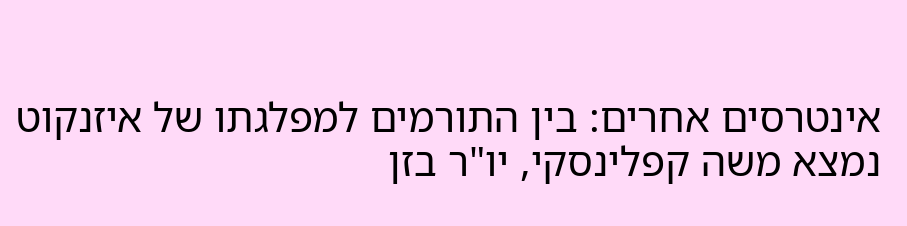אינטרסים אחרים: בין התורמים למפלגתו של איזנקוט נמצא משה קפלינסקי, יו"ר בזן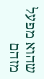שהוא מפעל מזהם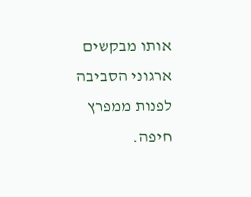אותו מבקשים ארגוני הסביבה לפנות ממפרץ חיפה.